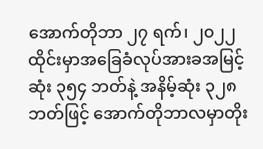အောက်တိုဘာ ၂၇ ရက်၊ ၂၀၂၂
ထိုင်းမှာအခြေခံလုပ်အားခအမြင့်ဆုံး ၃၅၄ ဘတ်နဲ့ အနိမ့်ဆုံး ၃၂၈ ဘတ်ဖြင့် အောက်တိုဘာလမှာတိုး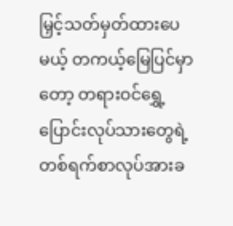မြှင့်သတ်မှတ်ထားပေမယ့် တကယ့်မြေပြင်မှာတော့ တရားဝင်ရွှေ့ပြောင်းလုပ်သားတွေရဲ့ တစ်ရက်စာလုပ်အားခ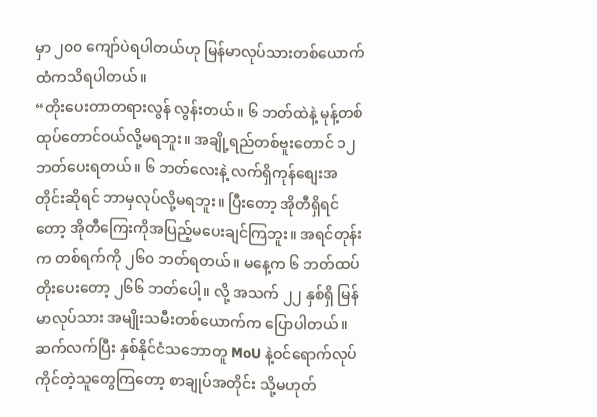မှာ ၂၀၀ ကျော်ပဲရပါတယ်ဟု မြန်မာလုပ်သားတစ်ယောက်ထံကသိရပါတယ်။
“တိုးပေးတာတရားလွန် လွန်းတယ်။ ၆ ဘတ်ထဲနဲ့ မုန့်တစ်ထုပ်တောင်ဝယ်လို့မရဘူး။ အချို့ရည်တစ်ဗူးတောင် ၁၂ ဘတ်ပေးရတယ်။ ၆ ဘတ်လေးနဲ့ လက်ရှိကုန်စျေးအတိုင်းဆိုရင် ဘာမှလုပ်လို့မရဘူး။ ပြီးတော့ အိုတီရှိရင်တော့ အိုတီကြေးကိုအပြည့်မပေးချင်ကြဘူး။ အရင်တုန်းက တစ်ရက်ကို ၂၆၀ ဘတ်ရတယ်။ မနေ့က ၆ ဘတ်ထပ်တိုးပေးတော့ ၂၆၆ ဘတ်ပေါ့။ လို့ အသက် ၂၂ နှစ်ရှိ မြန်မာလုပ်သား အမျိုးသမီးတစ်ယောက်က ပြောပါတယ်။
ဆက်လက်ပြီး နှစ်နိုင်ငံသဘောတူ MoU နဲ့ဝင်ရောက်လုပ်ကိုင်တဲ့သူတွေကြတော့ စာချုပ်အတိုင်း သို့မဟုတ်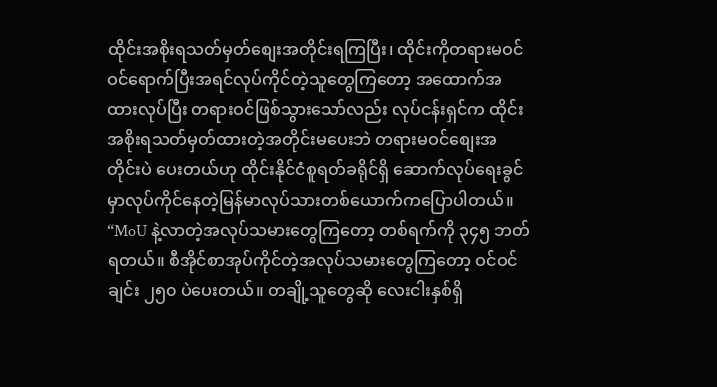ထိုင်းအစိုးရသတ်မှတ်စျေးအတိုင်းရကြပြီး၊ ထိုင်းကိုတရားမဝင် ဝင်ရောက်ပြီးအရင်လုပ်ကိုင်တဲ့သူတွေကြတော့ အထောက်အထားလုပ်ပြီး တရားဝင်ဖြစ်သွားသော်လည်း လုပ်ငန်းရှင်က ထိုင်းအစိုးရသတ်မှတ်ထားတဲ့အတိုင်းမပေးဘဲ တရားမဝင်စျေးအတိုင်းပဲ ပေးတယ်ဟု ထိုင်းနိုင်ငံစူရတ်ခရိုင်ရှိ ဆောက်လုပ်ရေးခွင်မှာလုပ်ကိုင်နေတဲ့မြန်မာလုပ်သားတစ်ယောက်ကပြောပါတယ်။
“MoU နဲ့လာတဲ့အလုပ်သမားတွေကြတော့ တစ်ရက်ကို ၃၄၅ ဘတ်ရတယ်။ စီအိုင်စာအုပ်ကိုင်တဲ့အလုပ်သမားတွေကြတော့ ဝင်ဝင်ချင်း ၂၅၀ ပဲပေးတယ်။ တချို့သူတွေဆို လေးငါးနှစ်ရှိ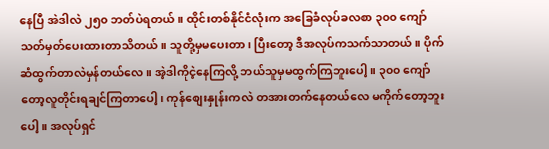နေပြီ အဲဒါလဲ ၂၅၀ ဘတ်ပဲရတယ်။ ထိုင်းတစ်နိုင်ငံလုံးက အခြေခံလုပ်ခလစာ ၃၀၀ ကျော်သတ်မှတ်ပေးထားတာသိတယ်။ သူတို့မှမပေးတာ၊ ပြီးတော့ ဒီအလုပ်ကသက်သာတယ်။ ပိုက်ဆံထွက်တာလဲမှန်တယ်လေ။ အဲ့ဒါကိုငဲ့နေကြလို့ ဘယ်သူမှမထွက်ကြဘူးပေါ့။ ၃၀၀ ကျော်တော့လူတိုင်းရချင်ကြတာပေါ့၊ ကုန်စျေးနှုန်းကလဲ တအားတက်နေတယ်လေ မကိုက်တော့ဘူးပေါ့။ အလုပ်ရှင်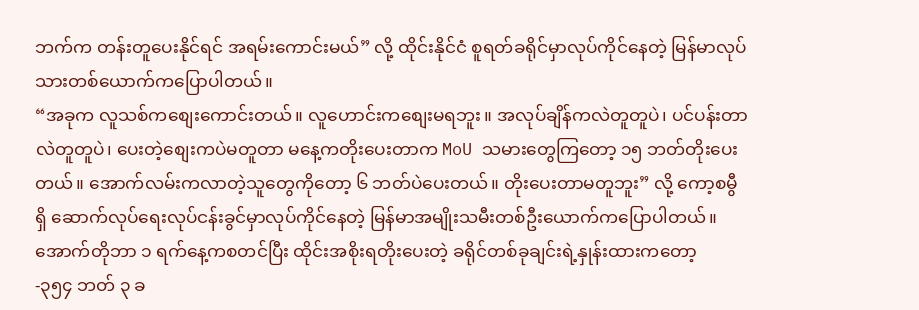ဘက်က တန်းတူပေးနိုင်ရင် အရမ်းကောင်းမယ်” လို့ ထိုင်းနိုင်ငံ စူရတ်ခရိုင်မှာလုပ်ကိုင်နေတဲ့ မြန်မာလုပ်သားတစ်ယောက်ကပြောပါတယ်။
“အခုက လူသစ်ကစျေးကောင်းတယ်။ လူဟောင်းကစျေးမရဘူး။ အလုပ်ချိန်ကလဲတူတူပဲ၊ ပင်ပန်းတာလဲတူတူပဲ၊ ပေးတဲ့စျေးကပဲမတူတာ မနေ့ကတိုးပေးတာက MoU သမားတွေကြတော့ ၁၅ ဘတ်တိုးပေးတယ်။ အောက်လမ်းကလာတဲ့သူတွေကိုတော့ ၆ ဘတ်ပဲပေးတယ်။ တိုးပေးတာမတူဘူး” လို့ ကော့စမွီရှိ ဆောက်လုပ်ရေးလုပ်ငန်းခွင်မှာလုပ်ကိုင်နေတဲ့ မြန်မာအမျိုးသမီးတစ်ဦးယောက်ကပြောပါတယ်။
အောက်တိုဘာ ၁ ရက်နေ့ကစတင်ပြီး ထိုင်းအစိုးရတိုးပေးတဲ့ ခရိုင်တစ်ခုချင်းရဲ့နှုန်းထားကတော့
-၃၅၄ ဘတ် ၃ ခ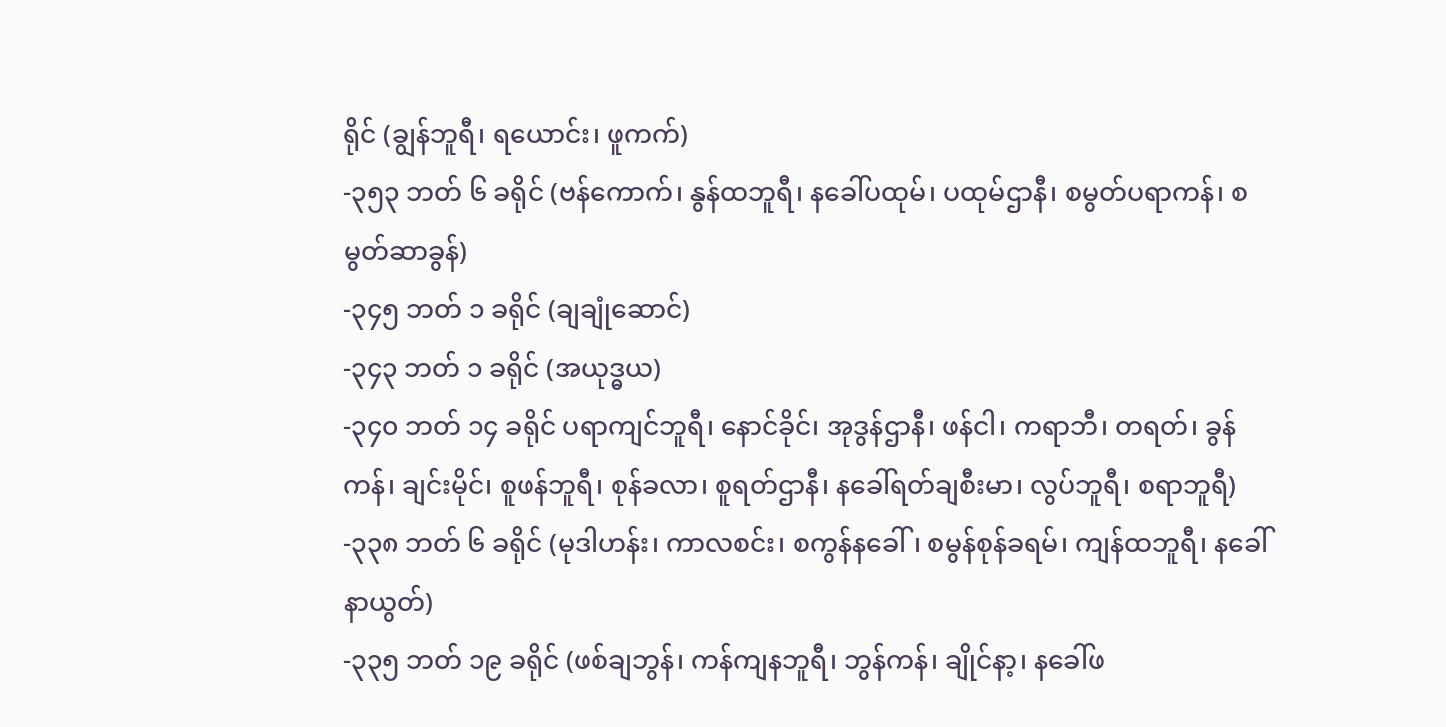ရိုင် (ချွန်ဘူရီ၊ ရယောင်း၊ ဖူကက်)
-၃၅၃ ဘတ် ၆ ခရိုင် (ဗန်ကောက်၊ နွန်ထဘူရီ၊ နခေါ်ပထုမ်၊ ပထုမ်ဌာနီ၊ စမွတ်ပရာကန်၊ စမွတ်ဆာခွန်)
-၃၄၅ ဘတ် ၁ ခရိုင် (ချချုံဆောင်)
-၃၄၃ ဘတ် ၁ ခရိုင် (အယုဒ္ဓယ)
-၃၄၀ ဘတ် ၁၄ ခရိုင် ပရာကျင်ဘူရီ၊ နောင်ခိုင်၊ အုဒွန်ဌာနီ၊ ဖန်ငါ၊ ကရာဘီ၊ တရတ်၊ ခွန်ကန်၊ ချင်းမိုင်၊ စူဖန်ဘူရီ၊ စုန်ခလာ၊ စူရတ်ဌာနီ၊ နခေါ်ရတ်ချစီးမာ၊ လွပ်ဘူရီ၊ စရာဘူရီ)
-၃၃၈ ဘတ် ၆ ခရိုင် (မုဒါဟန်း၊ ကာလစင်း၊ စကွန်နခေါ်၊ စမွန်စုန်ခရမ်၊ ကျန်ထဘူရီ၊ နခေါ်နာယွတ်)
-၃၃၅ ဘတ် ၁၉ ခရိုင် (ဖစ်ချဘွန်၊ ကန်ကျနဘူရီ၊ ဘွန်ကန်၊ ချိုင်နာ့၊ နခေါ်ဖ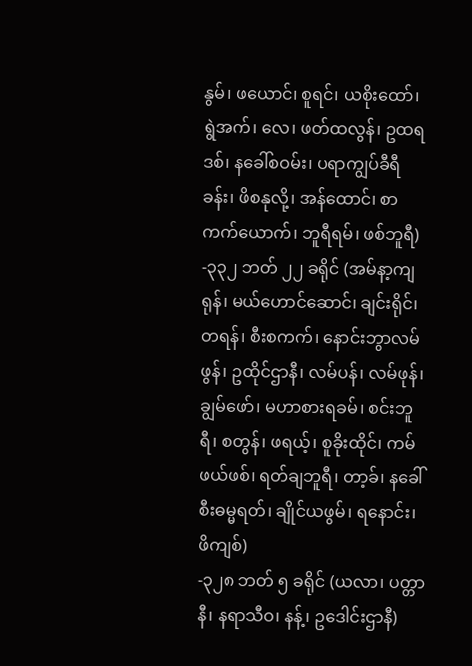နွမ်၊ ဖယောင်၊ စူရင်၊ ယစိုးထော်၊ ရွဲအက်၊ လေ၊ ဖတ်ထလွန်၊ ဥထရဒစ်၊ နခေါ်စဝမ်း၊ ပရာကျွပ်ခီရီခန်း၊ ဖိစနုလို့၊ အန်ထောင်၊ စာကက်ယောက်၊ ဘူရီရမ်၊ ဖစ်ဘူရီ)
-၃၃၂ ဘတ် ၂၂ ခရိုင် (အမ်နာ့ကျရုန်၊ မယ်ဟောင်ဆောင်၊ ချင်းရိုင်၊ တရန်၊ စီးစကက်၊ နောင်းဘွာလမ်ဖွန်၊ ဥထိုင်ဌာနီ၊ လမ်ပန်၊ လမ်ဖုန်၊ ချွမ်ဖော်၊ မဟာစားရခမ်၊ စင်းဘူရီ၊ စတွန်၊ ဖရယ့်၊ စူခိုးထိုင်၊ ကမ်ဖယ်ဖစ်၊ ရတ်ချဘူရီ၊ တာ့ခ်၊ နခေါ်စီးဓမ္မရတ်၊ ချိုင်ယဖွမ်၊ ရနောင်း၊ ဖိကျစ်)
-၃၂၈ ဘတ် ၅ ခရိုင် (ယလာ၊ ပတ္တာနီ၊ နရာသီဝ၊ နန့်၊ ဥဒေါင်းဌာနီ)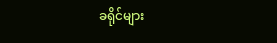ခရိုင်များ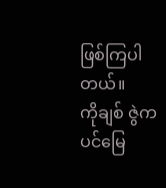ဖြစ်ကြပါတယ်။
ကိုချစ် ဇွဲကပင်မြေ